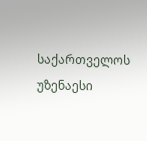საქართველოს უზენაესი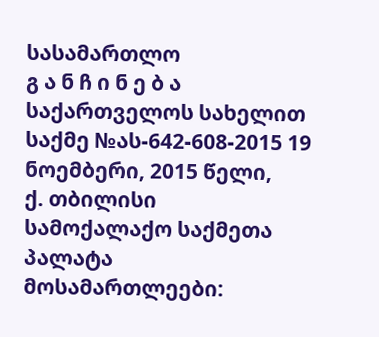სასამართლო
გ ა ნ ჩ ი ნ ე ბ ა
საქართველოს სახელით
საქმე №ას-642-608-2015 19 ნოემბერი, 2015 წელი,
ქ. თბილისი
სამოქალაქო საქმეთა პალატა
მოსამართლეები: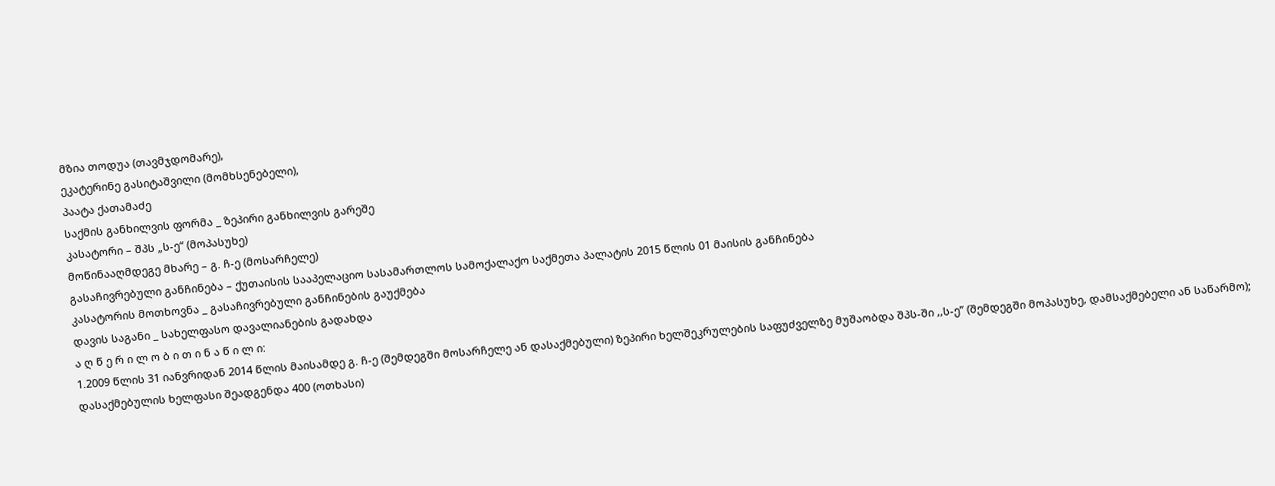მზია თოდუა (თავმჯდომარე),
ეკატერინე გასიტაშვილი (მომხსენებელი),
პაატა ქათამაძე
საქმის განხილვის ფორმა _ ზეპირი განხილვის გარეშე
კასატორი – შპს „ს-ე“ (მოპასუხე)
მოწინააღმდეგე მხარე – გ. ჩ-ე (მოსარჩელე)
გასაჩივრებული განჩინება – ქუთაისის სააპელაციო სასამართლოს სამოქალაქო საქმეთა პალატის 2015 წლის 01 მაისის განჩინება
კასატორის მოთხოვნა _ გასაჩივრებული განჩინების გაუქმება
დავის საგანი _ სახელფასო დავალიანების გადახდა
ა ღ წ ე რ ი ლ ო ბ ი თ ი ნ ა წ ი ლ ი:
1.2009 წლის 31 იანვრიდან 2014 წლის მაისამდე გ. ჩ-ე (შემდეგში მოსარჩელე ან დასაქმებული) ზეპირი ხელშეკრულების საფუძველზე მუშაობდა შპს-ში ,,ს-ე” (შემდეგში მოპასუხე, დამსაქმებელი ან საწარმო); დასაქმებულის ხელფასი შეადგენდა 400 (ოთხასი)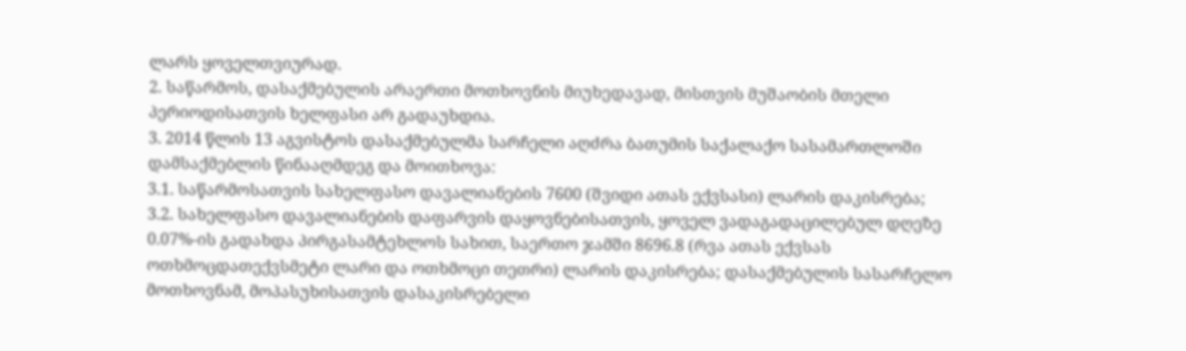ლარს ყოველთვიურად.
2. საწარმოს, დასაქმებულის არაერთი მოთხოვნის მიუხედავად, მისთვის მუშაობის მთელი პერიოდისათვის ხელფასი არ გადაუხდია.
3. 2014 წლის 13 აგვისტოს დასაქმებულმა სარჩელი აღძრა ბათუმის საქალაქო სასამართლოში დამსაქმებლის წინააღმდეგ და მოითხოვა:
3.1. საწარმოსათვის სახელფასო დავალიანების 7600 (შვიდი ათას ექვსასი) ლარის დაკისრება;
3.2. სახელფასო დავალიანების დაფარვის დაყოვნებისათვის, ყოველ ვადაგადაცილებულ დღეზე 0.07%-ის გადახდა პირგასამტეხლოს სახით, საერთო ჯამში 8696.8 (რვა ათას ექვსას ოთხმოცდათექვსმეტი ლარი და ოთხმოცი თეთრი) ლარის დაკისრება; დასაქმებულის სასარჩელო მოთხოვნამ, მოპასუხისათვის დასაკისრებელი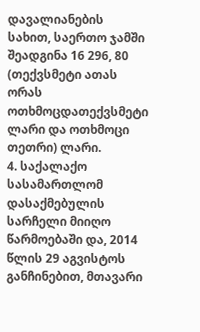დავალიანების სახით, საერთო ჯამში შეადგინა 16 296, 80 (თექვსმეტი ათას ორას ოთხმოცდათექვსმეტი ლარი და ოთხმოცი თეთრი) ლარი.
4. საქალაქო სასამართლომ დასაქმებულის სარჩელი მიიღო წარმოებაში და, 2014 წლის 29 აგვისტოს განჩინებით, მთავარი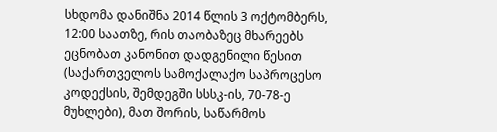სხდომა დანიშნა 2014 წლის 3 ოქტომბერს, 12:00 საათზე, რის თაობაზეც მხარეებს ეცნობათ კანონით დადგენილი წესით (საქართველოს სამოქალაქო საპროცესო კოდექსის, შემდეგში სსსკ-ის, 70-78-ე მუხლები), მათ შორის, საწარმოს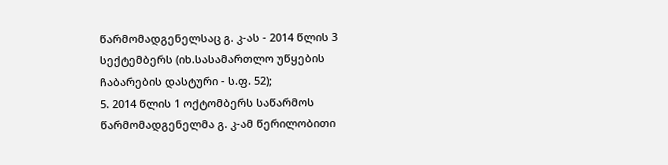წარმომადგენელსაც გ. კ-ას - 2014 წლის 3 სექტემბერს (იხ.სასამართლო უწყების ჩაბარების დასტური - ს.ფ. 52);
5. 2014 წლის 1 ოქტომბერს საწარმოს წარმომადგენელმა გ. კ-ამ წერილობითი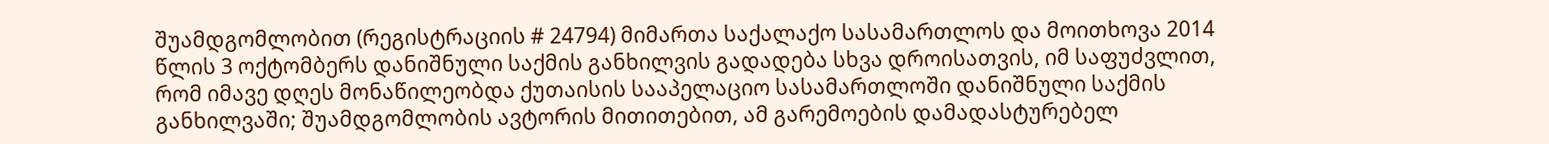შუამდგომლობით (რეგისტრაციის # 24794) მიმართა საქალაქო სასამართლოს და მოითხოვა 2014 წლის 3 ოქტომბერს დანიშნული საქმის განხილვის გადადება სხვა დროისათვის, იმ საფუძვლით, რომ იმავე დღეს მონაწილეობდა ქუთაისის სააპელაციო სასამართლოში დანიშნული საქმის განხილვაში; შუამდგომლობის ავტორის მითითებით, ამ გარემოების დამადასტურებელ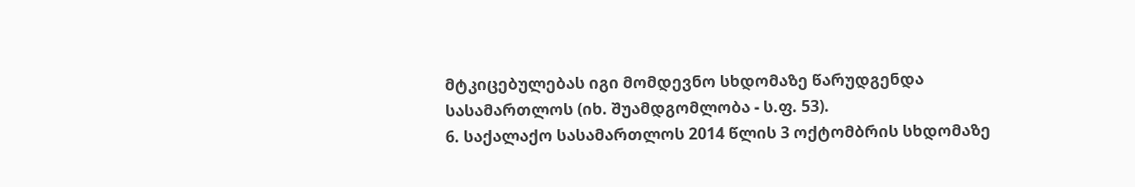მტკიცებულებას იგი მომდევნო სხდომაზე წარუდგენდა სასამართლოს (იხ. შუამდგომლობა - ს.ფ. 53).
6. საქალაქო სასამართლოს 2014 წლის 3 ოქტომბრის სხდომაზე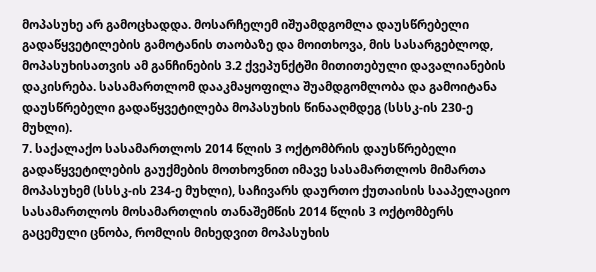მოპასუხე არ გამოცხადდა. მოსარჩელემ იშუამდგომლა დაუსწრებელი გადაწყვეტილების გამოტანის თაობაზე და მოითხოვა, მის სასარგებლოდ, მოპასუხისათვის ამ განჩინების 3.2 ქვეპუნქტში მითითებული დავალიანების დაკისრება. სასამართლომ დააკმაყოფილა შუამდგომლობა და გამოიტანა დაუსწრებელი გადაწყვეტილება მოპასუხის წინააღმდეგ (სსსკ-ის 230-ე მუხლი).
7. საქალაქო სასამართლოს 2014 წლის 3 ოქტომბრის დაუსწრებელი გადაწყვეტილების გაუქმების მოთხოვნით იმავე სასამართლოს მიმართა მოპასუხემ (სსსკ-ის 234-ე მუხლი), საჩივარს დაურთო ქუთაისის სააპელაციო სასამართლოს მოსამართლის თანაშემწის 2014 წლის 3 ოქტომბერს გაცემული ცნობა, რომლის მიხედვით მოპასუხის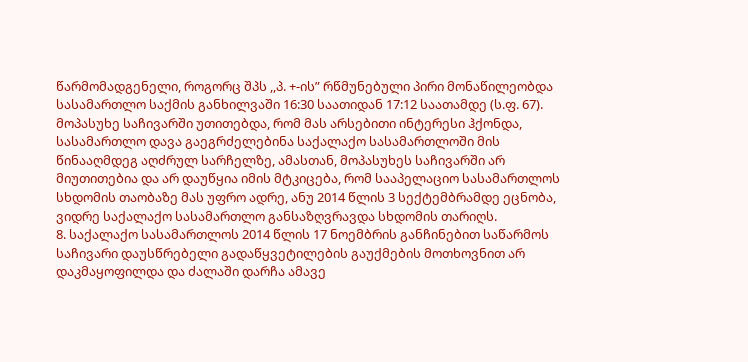წარმომადგენელი, როგორც შპს ,,პ. +-ის” რწმუნებული პირი მონაწილეობდა სასამართლო საქმის განხილვაში 16:30 საათიდან 17:12 საათამდე (ს.ფ. 67). მოპასუხე საჩივარში უთითებდა, რომ მას არსებითი ინტერესი ჰქონდა, სასამართლო დავა გაეგრძელებინა საქალაქო სასამართლოში მის წინააღმდეგ აღძრულ სარჩელზე, ამასთან, მოპასუხეს საჩივარში არ მიუთითებია და არ დაუწყია იმის მტკიცება, რომ სააპელაციო სასამართლოს სხდომის თაობაზე მას უფრო ადრე, ანუ 2014 წლის 3 სექტემბრამდე ეცნობა, ვიდრე საქალაქო სასამართლო განსაზღვრავდა სხდომის თარიღს.
8. საქალაქო სასამართლოს 2014 წლის 17 ნოემბრის განჩინებით საწარმოს საჩივარი დაუსწრებელი გადაწყვეტილების გაუქმების მოთხოვნით არ დაკმაყოფილდა და ძალაში დარჩა ამავე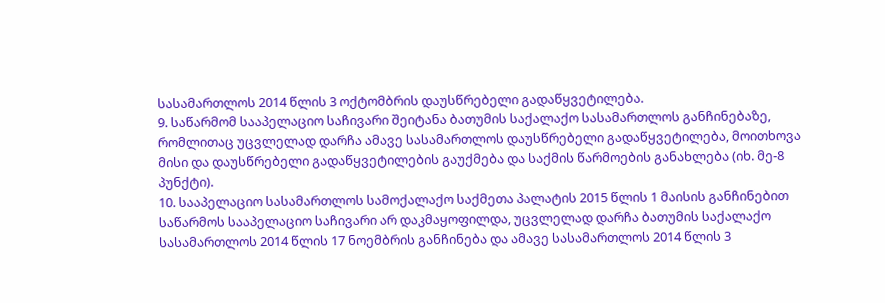სასამართლოს 2014 წლის 3 ოქტომბრის დაუსწრებელი გადაწყვეტილება.
9. საწარმომ სააპელაციო საჩივარი შეიტანა ბათუმის საქალაქო სასამართლოს განჩინებაზე, რომლითაც უცვლელად დარჩა ამავე სასამართლოს დაუსწრებელი გადაწყვეტილება, მოითხოვა მისი და დაუსწრებელი გადაწყვეტილების გაუქმება და საქმის წარმოების განახლება (იხ. მე-8 პუნქტი).
10. სააპელაციო სასამართლოს სამოქალაქო საქმეთა პალატის 2015 წლის 1 მაისის განჩინებით საწარმოს სააპელაციო საჩივარი არ დაკმაყოფილდა, უცვლელად დარჩა ბათუმის საქალაქო სასამართლოს 2014 წლის 17 ნოემბრის განჩინება და ამავე სასამართლოს 2014 წლის 3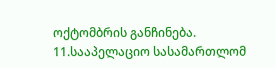ოქტომბრის განჩინება.
11.სააპელაციო სასამართლომ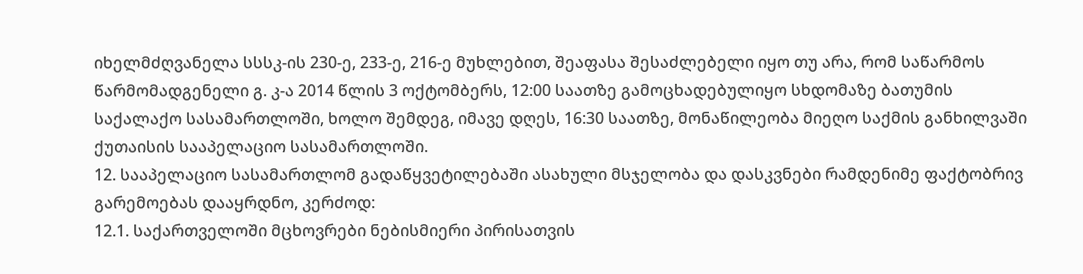იხელმძღვანელა სსსკ-ის 230-ე, 233-ე, 216-ე მუხლებით, შეაფასა შესაძლებელი იყო თუ არა, რომ საწარმოს წარმომადგენელი გ. კ-ა 2014 წლის 3 ოქტომბერს, 12:00 საათზე გამოცხადებულიყო სხდომაზე ბათუმის საქალაქო სასამართლოში, ხოლო შემდეგ, იმავე დღეს, 16:30 საათზე, მონაწილეობა მიეღო საქმის განხილვაში ქუთაისის სააპელაციო სასამართლოში.
12. სააპელაციო სასამართლომ გადაწყვეტილებაში ასახული მსჯელობა და დასკვნები რამდენიმე ფაქტობრივ გარემოებას დააყრდნო, კერძოდ:
12.1. საქართველოში მცხოვრები ნებისმიერი პირისათვის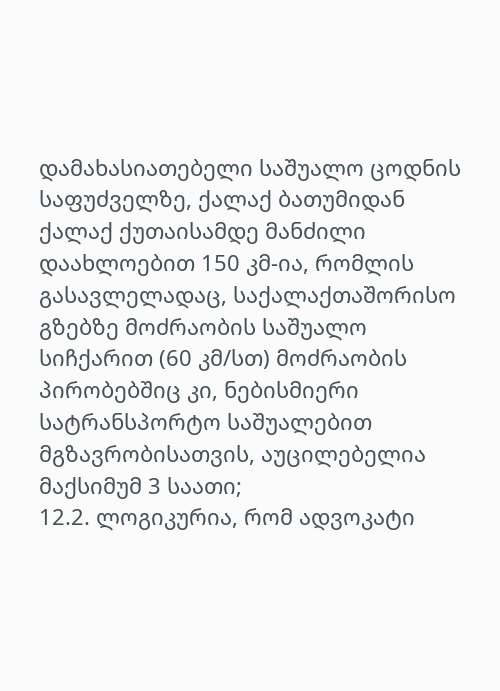დამახასიათებელი საშუალო ცოდნის საფუძველზე, ქალაქ ბათუმიდან ქალაქ ქუთაისამდე მანძილი დაახლოებით 150 კმ-ია, რომლის გასავლელადაც, საქალაქთაშორისო გზებზე მოძრაობის საშუალო სიჩქარით (60 კმ/სთ) მოძრაობის პირობებშიც კი, ნებისმიერი სატრანსპორტო საშუალებით მგზავრობისათვის, აუცილებელია მაქსიმუმ 3 საათი;
12.2. ლოგიკურია, რომ ადვოკატი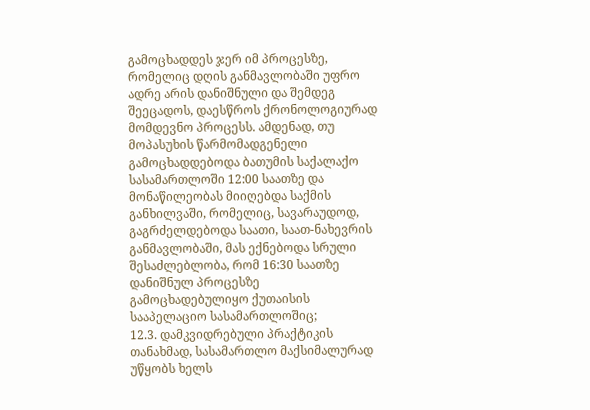გამოცხადდეს ჯერ იმ პროცესზე, რომელიც დღის განმავლობაში უფრო ადრე არის დანიშნული და შემდეგ შეეცადოს, დაესწროს ქრონოლოგიურად მომდევნო პროცესს. ამდენად, თუ მოპასუხის წარმომადგენელი გამოცხადდებოდა ბათუმის საქალაქო სასამართლოში 12:00 საათზე და მონაწილეობას მიიღებდა საქმის განხილვაში, რომელიც, სავარაუდოდ, გაგრძელდებოდა საათი, საათ-ნახევრის განმავლობაში, მას ექნებოდა სრული შესაძლებლობა, რომ 16:30 საათზე დანიშნულ პროცესზე გამოცხადებულიყო ქუთაისის სააპელაციო სასამართლოშიც;
12.3. დამკვიდრებული პრაქტიკის თანახმად, სასამართლო მაქსიმალურად უწყობს ხელს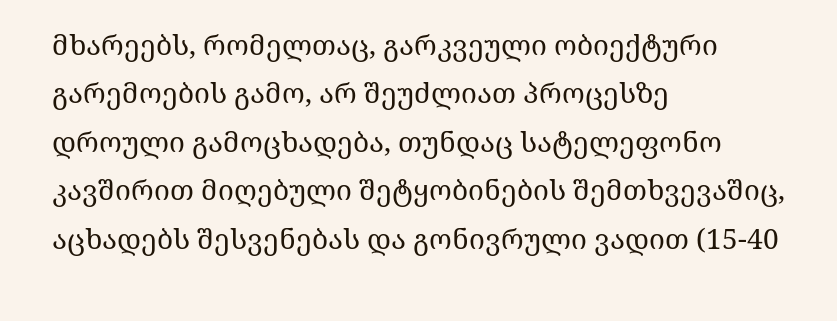მხარეებს, რომელთაც, გარკვეული ობიექტური გარემოების გამო, არ შეუძლიათ პროცესზე დროული გამოცხადება, თუნდაც სატელეფონო კავშირით მიღებული შეტყობინების შემთხვევაშიც, აცხადებს შესვენებას და გონივრული ვადით (15-40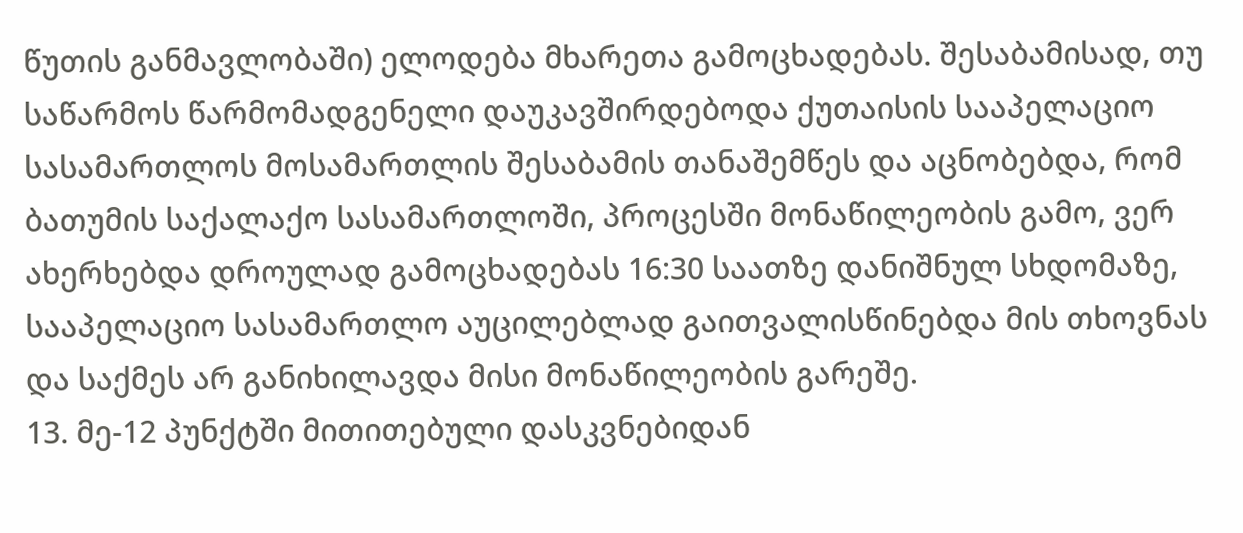წუთის განმავლობაში) ელოდება მხარეთა გამოცხადებას. შესაბამისად, თუ საწარმოს წარმომადგენელი დაუკავშირდებოდა ქუთაისის სააპელაციო სასამართლოს მოსამართლის შესაბამის თანაშემწეს და აცნობებდა, რომ ბათუმის საქალაქო სასამართლოში, პროცესში მონაწილეობის გამო, ვერ ახერხებდა დროულად გამოცხადებას 16:30 საათზე დანიშნულ სხდომაზე, სააპელაციო სასამართლო აუცილებლად გაითვალისწინებდა მის თხოვნას და საქმეს არ განიხილავდა მისი მონაწილეობის გარეშე.
13. მე-12 პუნქტში მითითებული დასკვნებიდან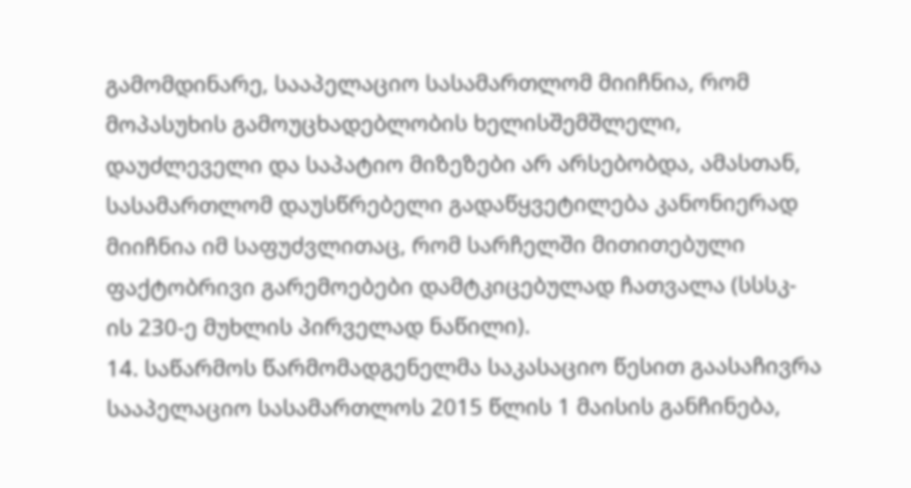გამომდინარე, სააპელაციო სასამართლომ მიიჩნია, რომ მოპასუხის გამოუცხადებლობის ხელისშემშლელი, დაუძლეველი და საპატიო მიზეზები არ არსებობდა, ამასთან, სასამართლომ დაუსწრებელი გადაწყვეტილება კანონიერად მიიჩნია იმ საფუძვლითაც, რომ სარჩელში მითითებული ფაქტობრივი გარემოებები დამტკიცებულად ჩათვალა (სსსკ-ის 230-ე მუხლის პირველად ნაწილი).
14. საწარმოს წარმომადგენელმა საკასაციო წესით გაასაჩივრა სააპელაციო სასამართლოს 2015 წლის 1 მაისის განჩინება,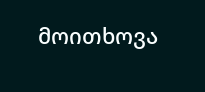მოითხოვა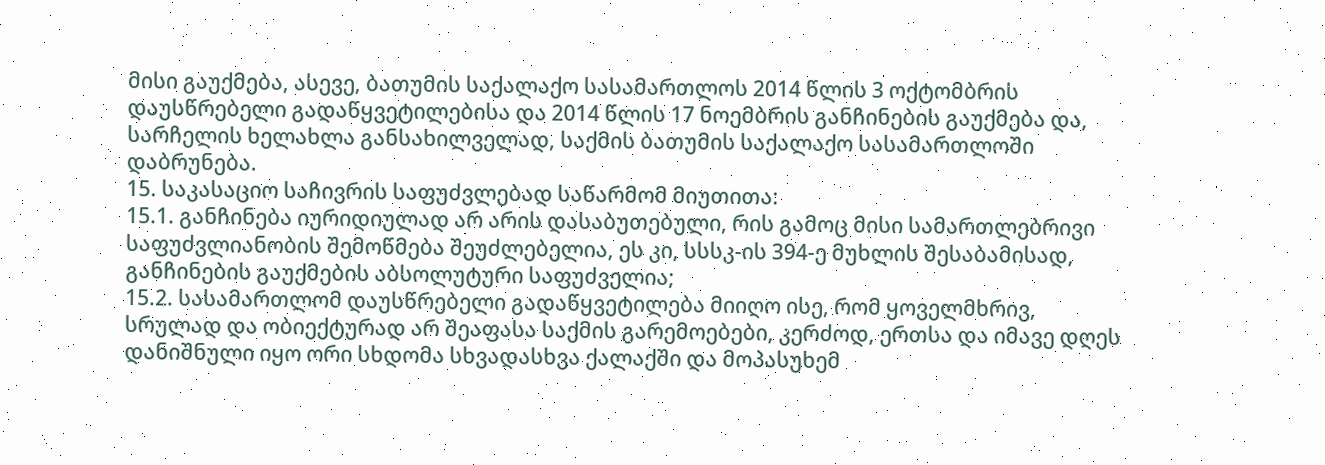მისი გაუქმება, ასევე, ბათუმის საქალაქო სასამართლოს 2014 წლის 3 ოქტომბრის დაუსწრებელი გადაწყვეტილებისა და 2014 წლის 17 ნოემბრის განჩინების გაუქმება და, სარჩელის ხელახლა განსახილველად, საქმის ბათუმის საქალაქო სასამართლოში დაბრუნება.
15. საკასაციო საჩივრის საფუძვლებად საწარმომ მიუთითა:
15.1. განჩინება იურიდიულად არ არის დასაბუთებული, რის გამოც მისი სამართლებრივი საფუძვლიანობის შემოწმება შეუძლებელია, ეს კი, სსსკ-ის 394-ე მუხლის შესაბამისად, განჩინების გაუქმების აბსოლუტური საფუძველია;
15.2. სასამართლომ დაუსწრებელი გადაწყვეტილება მიიღო ისე, რომ ყოველმხრივ, სრულად და ობიექტურად არ შეაფასა საქმის გარემოებები, კერძოდ, ერთსა და იმავე დღეს დანიშნული იყო ორი სხდომა სხვადასხვა ქალაქში და მოპასუხემ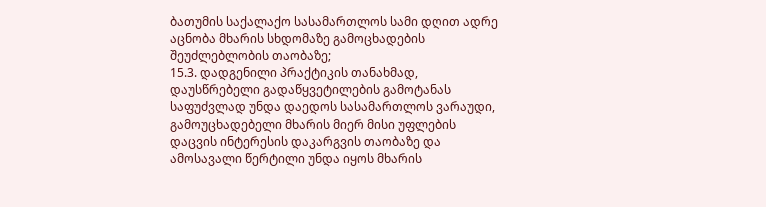ბათუმის საქალაქო სასამართლოს სამი დღით ადრე აცნობა მხარის სხდომაზე გამოცხადების შეუძლებლობის თაობაზე;
15.3. დადგენილი პრაქტიკის თანახმად, დაუსწრებელი გადაწყვეტილების გამოტანას საფუძვლად უნდა დაედოს სასამართლოს ვარაუდი, გამოუცხადებელი მხარის მიერ მისი უფლების დაცვის ინტერესის დაკარგვის თაობაზე და ამოსავალი წერტილი უნდა იყოს მხარის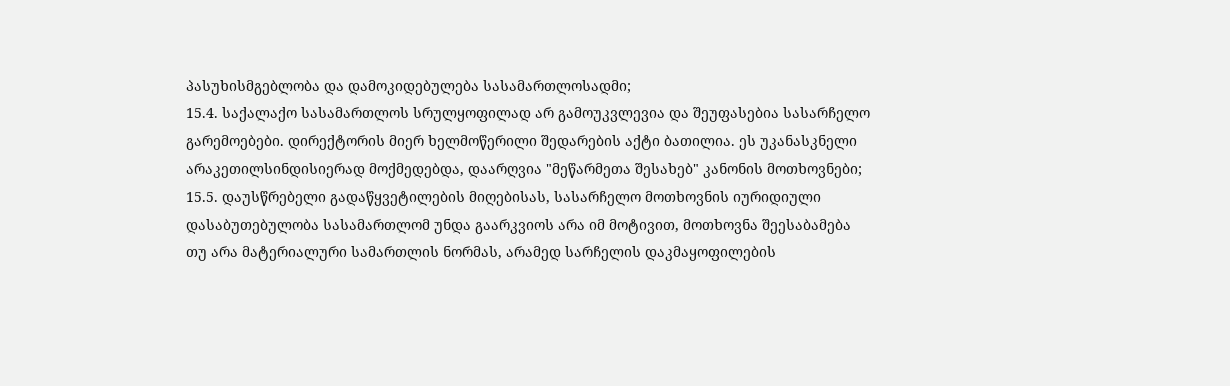პასუხისმგებლობა და დამოკიდებულება სასამართლოსადმი;
15.4. საქალაქო სასამართლოს სრულყოფილად არ გამოუკვლევია და შეუფასებია სასარჩელო გარემოებები. დირექტორის მიერ ხელმოწერილი შედარების აქტი ბათილია. ეს უკანასკნელი არაკეთილსინდისიერად მოქმედებდა, დაარღვია "მეწარმეთა შესახებ" კანონის მოთხოვნები;
15.5. დაუსწრებელი გადაწყვეტილების მიღებისას, სასარჩელო მოთხოვნის იურიდიული დასაბუთებულობა სასამართლომ უნდა გაარკვიოს არა იმ მოტივით, მოთხოვნა შეესაბამება თუ არა მატერიალური სამართლის ნორმას, არამედ სარჩელის დაკმაყოფილების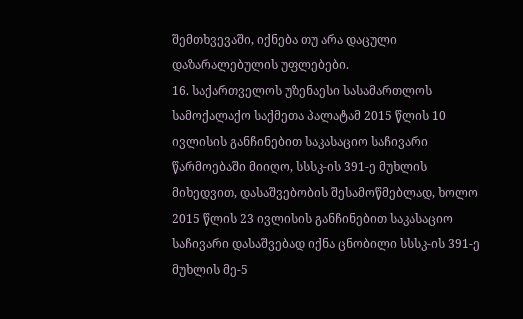შემთხვევაში, იქნება თუ არა დაცული დაზარალებულის უფლებები.
16. საქართველოს უზენაესი სასამართლოს სამოქალაქო საქმეთა პალატამ 2015 წლის 10 ივლისის განჩინებით საკასაციო საჩივარი წარმოებაში მიიღო, სსსკ-ის 391-ე მუხლის მიხედვით, დასაშვებობის შესამოწმებლად, ხოლო 2015 წლის 23 ივლისის განჩინებით საკასაციო საჩივარი დასაშვებად იქნა ცნობილი სსსკ-ის 391-ე მუხლის მე-5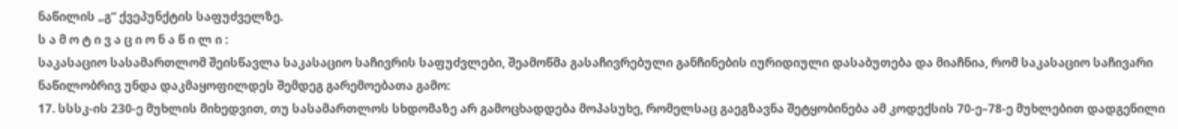ნაწილის „გ“ ქვეპუნქტის საფუძველზე.
ს ა მ ო ტ ი ვ ა ც ი ო ნ ა წ ი ლ ი :
საკასაციო სასამართლომ შეისწავლა საკასაციო საჩივრის საფუძვლები, შეამოწმა გასაჩივრებული განჩინების იურიდიული დასაბუთება და მიაჩნია, რომ საკასაციო საჩივარი ნაწილობრივ უნდა დაკმაყოფილდეს შემდეგ გარემოებათა გამო:
17. სსსკ-ის 230-ე მუხლის მიხედვით, თუ სასამართლოს სხდომაზე არ გამოცხადდება მოპასუხე, რომელსაც გაეგზავნა შეტყობინება ამ კოდექსის 70-ე–78-ე მუხლებით დადგენილი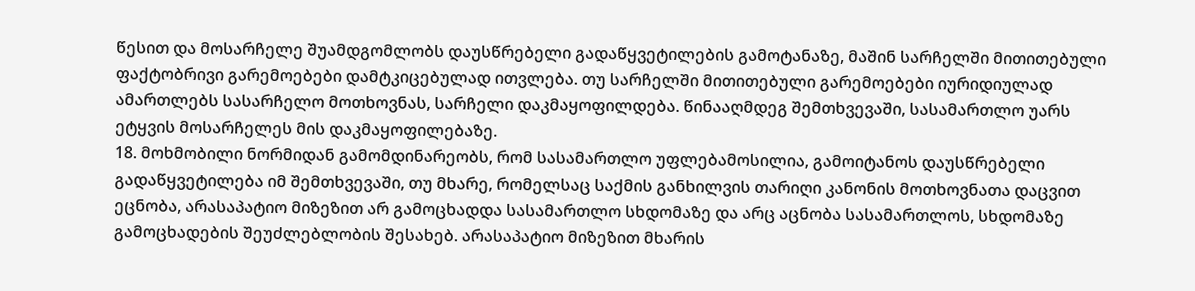წესით და მოსარჩელე შუამდგომლობს დაუსწრებელი გადაწყვეტილების გამოტანაზე, მაშინ სარჩელში მითითებული ფაქტობრივი გარემოებები დამტკიცებულად ითვლება. თუ სარჩელში მითითებული გარემოებები იურიდიულად ამართლებს სასარჩელო მოთხოვნას, სარჩელი დაკმაყოფილდება. წინააღმდეგ შემთხვევაში, სასამართლო უარს ეტყვის მოსარჩელეს მის დაკმაყოფილებაზე.
18. მოხმობილი ნორმიდან გამომდინარეობს, რომ სასამართლო უფლებამოსილია, გამოიტანოს დაუსწრებელი გადაწყვეტილება იმ შემთხვევაში, თუ მხარე, რომელსაც საქმის განხილვის თარიღი კანონის მოთხოვნათა დაცვით ეცნობა, არასაპატიო მიზეზით არ გამოცხადდა სასამართლო სხდომაზე და არც აცნობა სასამართლოს, სხდომაზე გამოცხადების შეუძლებლობის შესახებ. არასაპატიო მიზეზით მხარის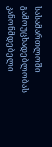სასამართლოში გამოუცხადებლობას კანონმდებელი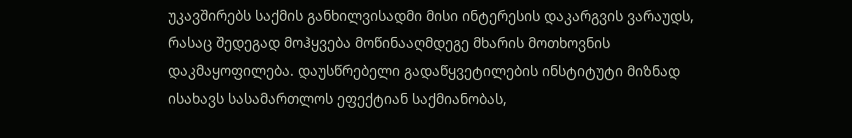უკავშირებს საქმის განხილვისადმი მისი ინტერესის დაკარგვის ვარაუდს, რასაც შედეგად მოჰყვება მოწინააღმდეგე მხარის მოთხოვნის დაკმაყოფილება. დაუსწრებელი გადაწყვეტილების ინსტიტუტი მიზნად ისახავს სასამართლოს ეფექტიან საქმიანობას,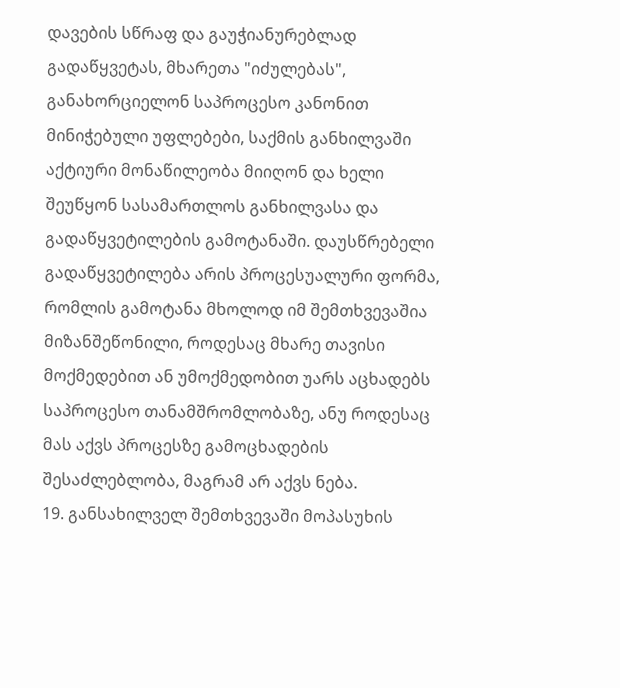დავების სწრაფ და გაუჭიანურებლად გადაწყვეტას, მხარეთა "იძულებას", განახორციელონ საპროცესო კანონით მინიჭებული უფლებები, საქმის განხილვაში აქტიური მონაწილეობა მიიღონ და ხელი შეუწყონ სასამართლოს განხილვასა და გადაწყვეტილების გამოტანაში. დაუსწრებელი გადაწყვეტილება არის პროცესუალური ფორმა, რომლის გამოტანა მხოლოდ იმ შემთხვევაშია მიზანშეწონილი, როდესაც მხარე თავისი მოქმედებით ან უმოქმედობით უარს აცხადებს საპროცესო თანამშრომლობაზე, ანუ როდესაც მას აქვს პროცესზე გამოცხადების შესაძლებლობა, მაგრამ არ აქვს ნება.
19. განსახილველ შემთხვევაში მოპასუხის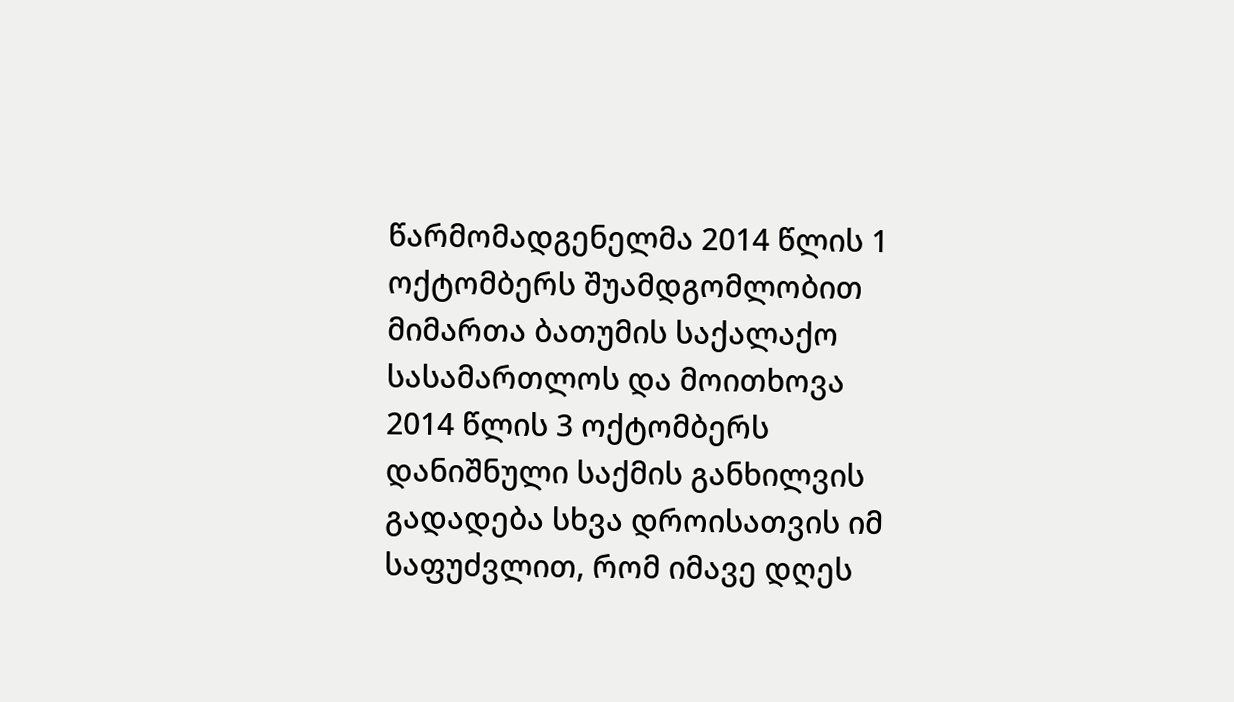წარმომადგენელმა 2014 წლის 1 ოქტომბერს შუამდგომლობით მიმართა ბათუმის საქალაქო სასამართლოს და მოითხოვა 2014 წლის 3 ოქტომბერს დანიშნული საქმის განხილვის გადადება სხვა დროისათვის იმ საფუძვლით, რომ იმავე დღეს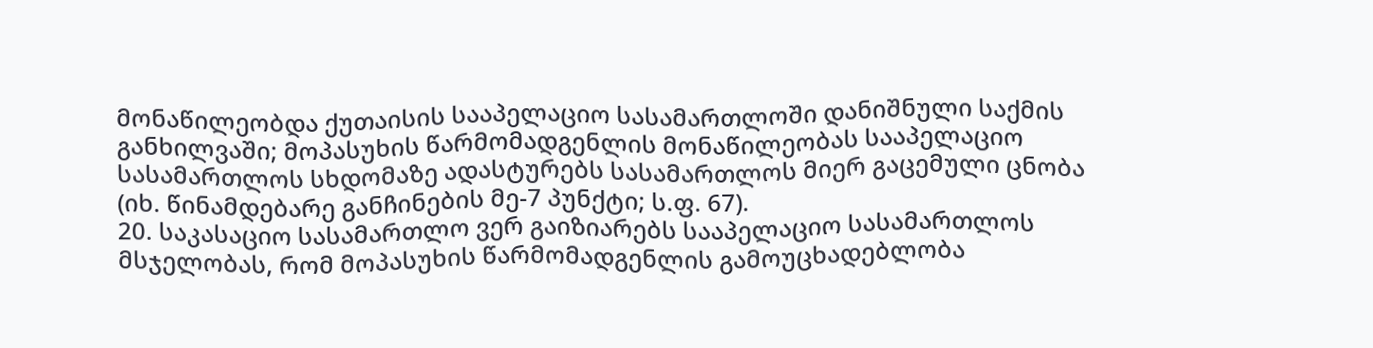მონაწილეობდა ქუთაისის სააპელაციო სასამართლოში დანიშნული საქმის განხილვაში; მოპასუხის წარმომადგენლის მონაწილეობას სააპელაციო სასამართლოს სხდომაზე ადასტურებს სასამართლოს მიერ გაცემული ცნობა (იხ. წინამდებარე განჩინების მე-7 პუნქტი; ს.ფ. 67).
20. საკასაციო სასამართლო ვერ გაიზიარებს სააპელაციო სასამართლოს მსჯელობას, რომ მოპასუხის წარმომადგენლის გამოუცხადებლობა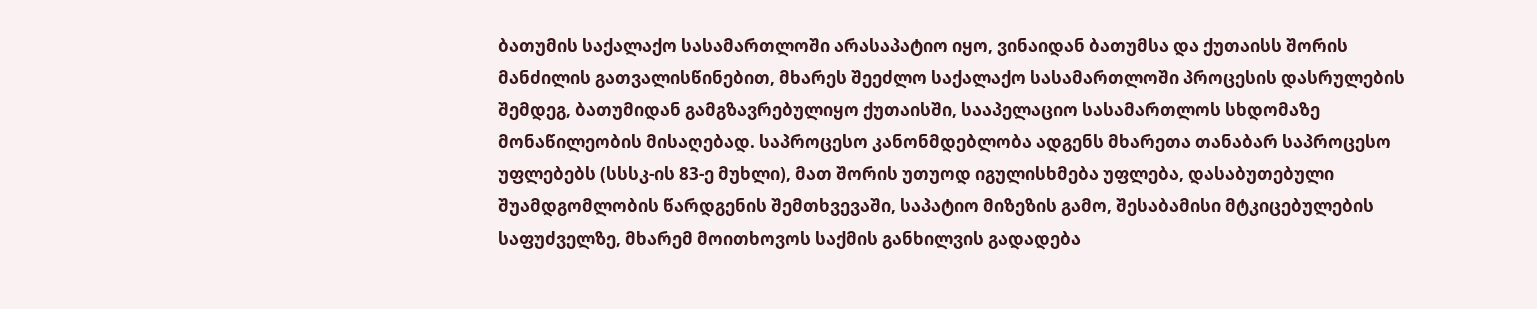ბათუმის საქალაქო სასამართლოში არასაპატიო იყო, ვინაიდან ბათუმსა და ქუთაისს შორის მანძილის გათვალისწინებით, მხარეს შეეძლო საქალაქო სასამართლოში პროცესის დასრულების შემდეგ, ბათუმიდან გამგზავრებულიყო ქუთაისში, სააპელაციო სასამართლოს სხდომაზე მონაწილეობის მისაღებად. საპროცესო კანონმდებლობა ადგენს მხარეთა თანაბარ საპროცესო უფლებებს (სსსკ-ის 83-ე მუხლი), მათ შორის უთუოდ იგულისხმება უფლება, დასაბუთებული შუამდგომლობის წარდგენის შემთხვევაში, საპატიო მიზეზის გამო, შესაბამისი მტკიცებულების საფუძველზე, მხარემ მოითხოვოს საქმის განხილვის გადადება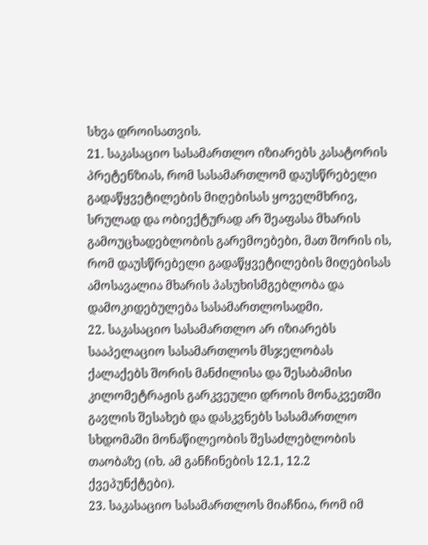სხვა დროისათვის.
21. საკასაციო სასამართლო იზიარებს კასატორის პრეტენზიას, რომ სასამართლომ დაუსწრებელი გადაწყვეტილების მიღებისას ყოველმხრივ, სრულად და ობიექტურად არ შეაფასა მხარის გამოუცხადებლობის გარემოებები, მათ შორის ის, რომ დაუსწრებელი გადაწყვეტილების მიღებისას ამოსავალია მხარის პასუხისმგებლობა და დამოკიდებულება სასამართლოსადმი.
22. საკასაციო სასამართლო არ იზიარებს სააპელაციო სასამართლოს მსჯელობას ქალაქებს შორის მანძილისა და შესაბამისი კილომეტრაჟის გარკვეული დროის მონაკვეთში გავლის შესახებ და დასკვნებს სასამართლო სხდომაში მონაწილეობის შესაძლებლობის თაობაზე (იხ. ამ განჩინების 12.1, 12.2 ქვეპუნქტები).
23. საკასაციო სასამართლოს მიაჩნია, რომ იმ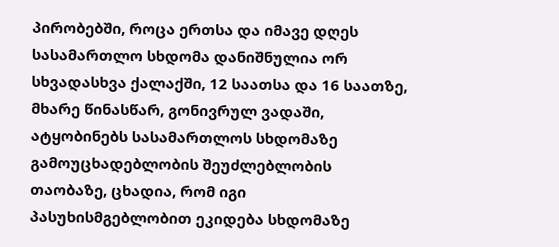პირობებში, როცა ერთსა და იმავე დღეს სასამართლო სხდომა დანიშნულია ორ სხვადასხვა ქალაქში, 12 საათსა და 16 საათზე, მხარე წინასწარ, გონივრულ ვადაში, ატყობინებს სასამართლოს სხდომაზე გამოუცხადებლობის შეუძლებლობის თაობაზე, ცხადია, რომ იგი პასუხისმგებლობით ეკიდება სხდომაზე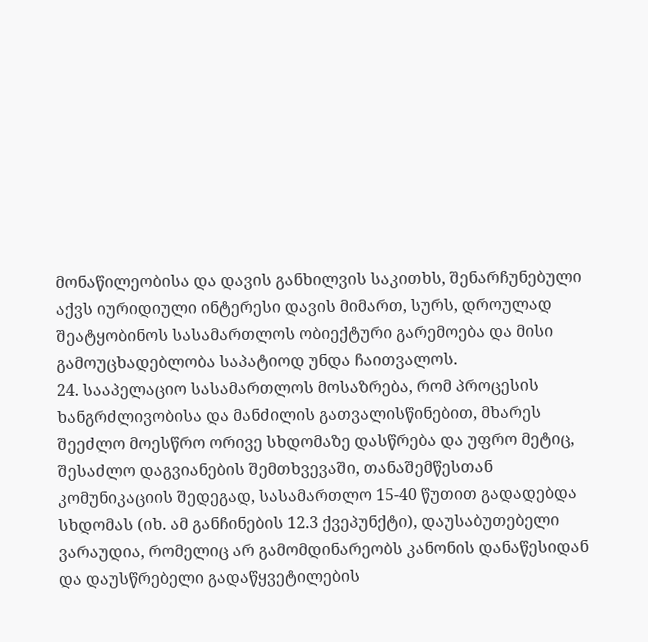მონაწილეობისა და დავის განხილვის საკითხს, შენარჩუნებული აქვს იურიდიული ინტერესი დავის მიმართ, სურს, დროულად შეატყობინოს სასამართლოს ობიექტური გარემოება და მისი გამოუცხადებლობა საპატიოდ უნდა ჩაითვალოს.
24. სააპელაციო სასამართლოს მოსაზრება, რომ პროცესის ხანგრძლივობისა და მანძილის გათვალისწინებით, მხარეს შეეძლო მოესწრო ორივე სხდომაზე დასწრება და უფრო მეტიც, შესაძლო დაგვიანების შემთხვევაში, თანაშემწესთან კომუნიკაციის შედეგად, სასამართლო 15-40 წუთით გადადებდა სხდომას (იხ. ამ განჩინების 12.3 ქვეპუნქტი), დაუსაბუთებელი ვარაუდია, რომელიც არ გამომდინარეობს კანონის დანაწესიდან და დაუსწრებელი გადაწყვეტილების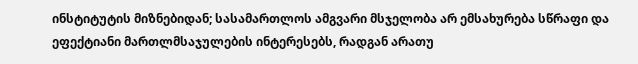ინსტიტუტის მიზნებიდან; სასამართლოს ამგვარი მსჯელობა არ ემსახურება სწრაფი და ეფექტიანი მართლმსაჯულების ინტერესებს, რადგან არათუ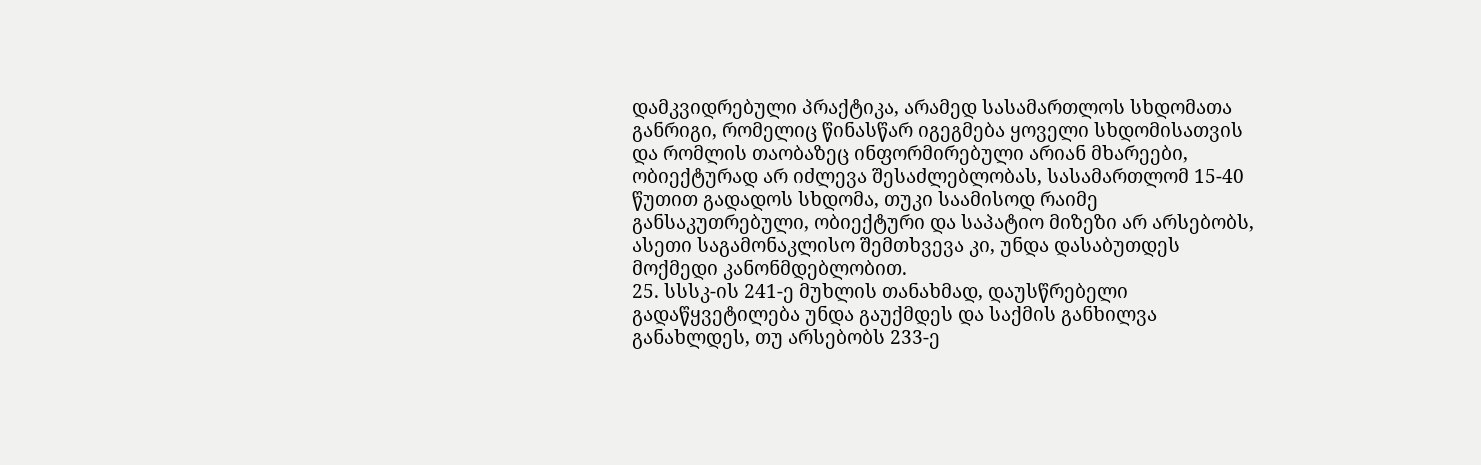დამკვიდრებული პრაქტიკა, არამედ სასამართლოს სხდომათა განრიგი, რომელიც წინასწარ იგეგმება ყოველი სხდომისათვის და რომლის თაობაზეც ინფორმირებული არიან მხარეები, ობიექტურად არ იძლევა შესაძლებლობას, სასამართლომ 15-40 წუთით გადადოს სხდომა, თუკი საამისოდ რაიმე განსაკუთრებული, ობიექტური და საპატიო მიზეზი არ არსებობს, ასეთი საგამონაკლისო შემთხვევა კი, უნდა დასაბუთდეს მოქმედი კანონმდებლობით.
25. სსსკ-ის 241-ე მუხლის თანახმად, დაუსწრებელი გადაწყვეტილება უნდა გაუქმდეს და საქმის განხილვა განახლდეს, თუ არსებობს 233-ე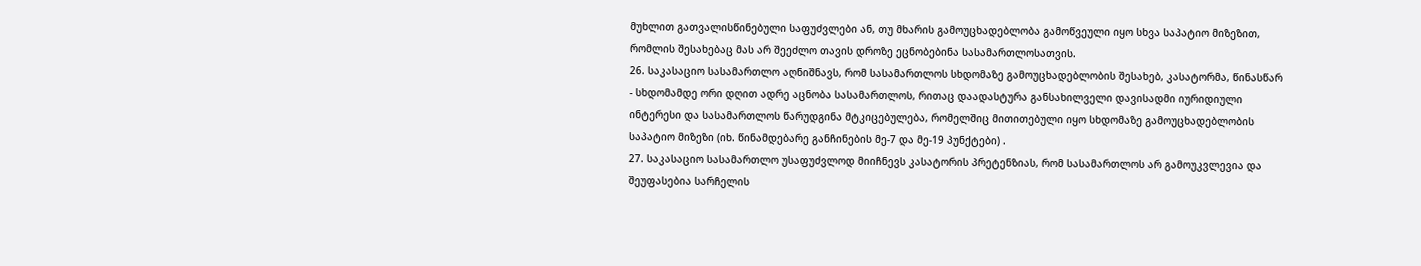მუხლით გათვალისწინებული საფუძვლები ან, თუ მხარის გამოუცხადებლობა გამოწვეული იყო სხვა საპატიო მიზეზით, რომლის შესახებაც მას არ შეეძლო თავის დროზე ეცნობებინა სასამართლოსათვის.
26. საკასაციო სასამართლო აღნიშნავს, რომ სასამართლოს სხდომაზე გამოუცხადებლობის შესახებ, კასატორმა, წინასწარ - სხდომამდე ორი დღით ადრე აცნობა სასამართლოს, რითაც დაადასტურა განსახილველი დავისადმი იურიდიული ინტერესი და სასამართლოს წარუდგინა მტკიცებულება, რომელშიც მითითებული იყო სხდომაზე გამოუცხადებლობის საპატიო მიზეზი (იხ. წინამდებარე განჩინების მე-7 და მე-19 პუნქტები) .
27. საკასაციო სასამართლო უსაფუძვლოდ მიიჩნევს კასატორის პრეტენზიას, რომ სასამართლოს არ გამოუკვლევია და შეუფასებია სარჩელის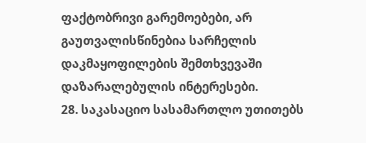ფაქტობრივი გარემოებები, არ გაუთვალისწინებია სარჩელის დაკმაყოფილების შემთხვევაში დაზარალებულის ინტერესები.
28. საკასაციო სასამართლო უთითებს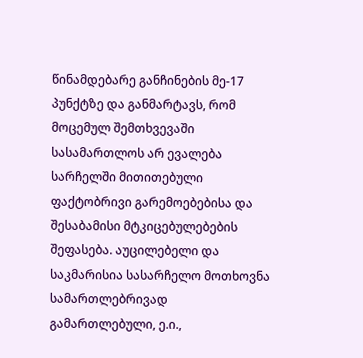წინამდებარე განჩინების მე-17 პუნქტზე და განმარტავს, რომ მოცემულ შემთხვევაში სასამართლოს არ ევალება სარჩელში მითითებული ფაქტობრივი გარემოებებისა და შესაბამისი მტკიცებულებების შეფასება. აუცილებელი და საკმარისია სასარჩელო მოთხოვნა სამართლებრივად გამართლებული, ე.ი.,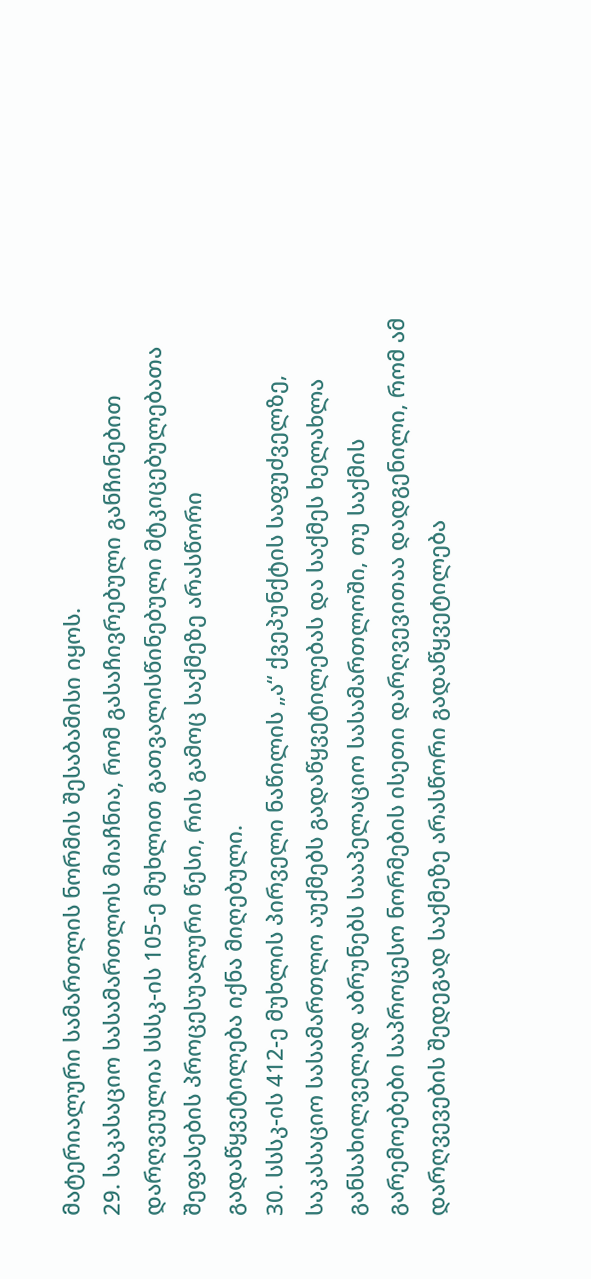მატერიალური სამართლის ნორმის შესაბამისი იყოს.
29. საკასაციო სასამართლოს მიაჩნია, რომ გასაჩივრებული განჩინებით დარღვეულია სსსკ-ის 105-ე მუხლით გათვალისწინებული მტკიცებულებათა შეფასების პროცესუალური წესი, რის გამოც საქმეზე არასწორი გადაწყვეტილება იქნა მიღებული.
30. სსსკ-ის 412-ე მუხლის პირველი ნაწილის „ა“ ქვეპუნქტის საფუძველზე, საკასაციო სასამართლო აუქმებს გადაწყვეტილებას და საქმეს ხელახლა განსახილველად აბრუნებს სააპელაციო სასამართლოში, თუ საქმის გარემოებები საპროცესო ნორმების ისეთი დარღვევითაა დადგენილი, რომ ამ დარღვევების შედეგად საქმეზე არასწორი გადაწყვეტილება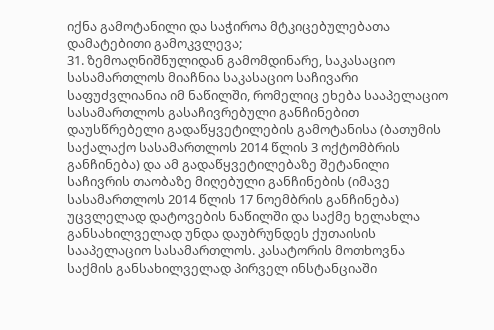იქნა გამოტანილი და საჭიროა მტკიცებულებათა დამატებითი გამოკვლევა;
31. ზემოაღნიშნულიდან გამომდინარე, საკასაციო სასამართლოს მიაჩნია საკასაციო საჩივარი საფუძვლიანია იმ ნაწილში, რომელიც ეხება სააპელაციო სასამართლოს გასაჩივრებული განჩინებით დაუსწრებელი გადაწყვეტილების გამოტანისა (ბათუმის საქალაქო სასამართლოს 2014 წლის 3 ოქტომბრის განჩინება) და ამ გადაწყვეტილებაზე შეტანილი საჩივრის თაობაზე მიღებული განჩინების (იმავე სასამართლოს 2014 წლის 17 ნოემბრის განჩინება) უცვლელად დატოვების ნაწილში და საქმე ხელახლა განსახილველად უნდა დაუბრუნდეს ქუთაისის სააპელაციო სასამართლოს. კასატორის მოთხოვნა საქმის განსახილველად პირველ ინსტანციაში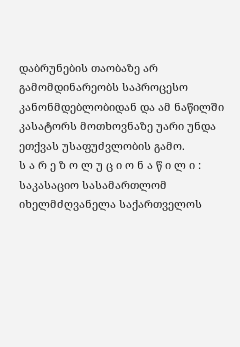დაბრუნების თაობაზე არ გამომდინარეობს საპროცესო კანონმდებლობიდან და ამ ნაწილში კასატორს მოთხოვნაზე უარი უნდა ეთქვას უსაფუძვლობის გამო.
ს ა რ ე ზ ო ლ უ ც ი ო ნ ა წ ი ლ ი :
საკასაციო სასამართლომ იხელმძღვანელა საქართველოს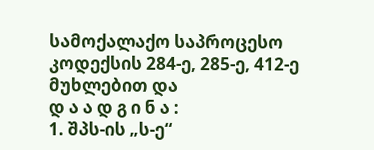სამოქალაქო საპროცესო კოდექსის 284-ე, 285-ე, 412-ე მუხლებით და
დ ა ა დ გ ი ნ ა :
1. შპს-ის „ს-ე“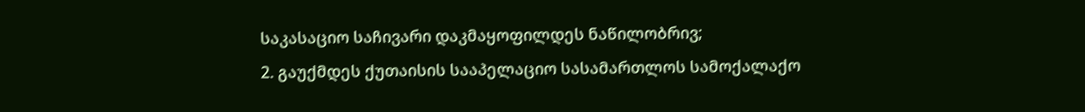საკასაციო საჩივარი დაკმაყოფილდეს ნაწილობრივ;
2. გაუქმდეს ქუთაისის სააპელაციო სასამართლოს სამოქალაქო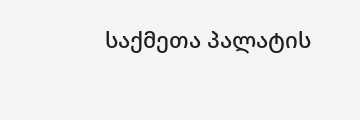საქმეთა პალატის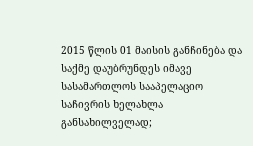2015 წლის 01 მაისის განჩინება და საქმე დაუბრუნდეს იმავე სასამართლოს სააპელაციო საჩივრის ხელახლა განსახილველად;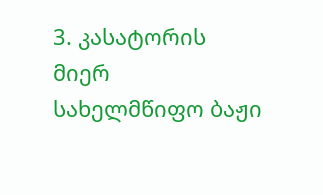3. კასატორის მიერ სახელმწიფო ბაჟი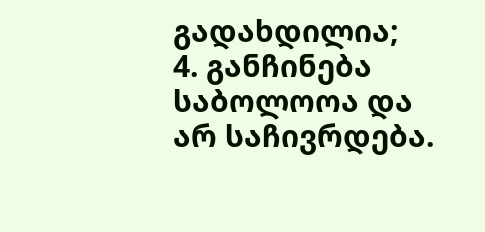გადახდილია;
4. განჩინება საბოლოოა და არ საჩივრდება.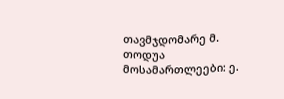თავმჯდომარე მ. თოდუა
მოსამართლეები: ე.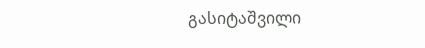გასიტაშვილი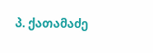პ. ქათამაძე